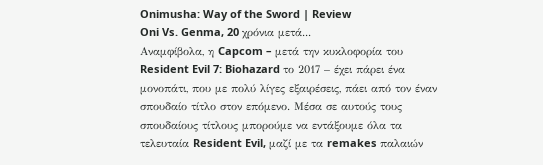Onimusha: Way of the Sword | Review
Oni Vs. Genma, 20 χρόνια μετά...
Αναμφίβολα, η Capcom – μετά την κυκλοφορία του Resident Evil 7: Biohazard το 2017 – έχει πάρει ένα μονοπάτι, που με πολύ λίγες εξαιρέσεις, πάει από τον έναν σπουδαίο τίτλο στον επόμενο. Μέσα σε αυτούς τους σπουδαίους τίτλους μπορούμε να εντάξουμε όλα τα τελευταία Resident Evil, μαζί με τα remakes παλαιών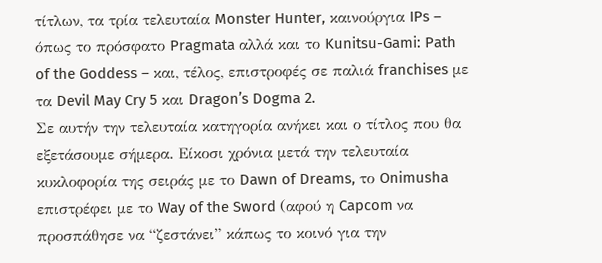τίτλων, τα τρία τελευταία Monster Hunter, καινούργια IPs – όπως το πρόσφατο Pragmata αλλά και το Kunitsu-Gami: Path of the Goddess – και, τέλος, επιστροφές σε παλιά franchises με τα Devil May Cry 5 και Dragon’s Dogma 2.
Σε αυτήν την τελευταία κατηγορία ανήκει και ο τίτλος που θα εξετάσουμε σήμερα. Είκοσι χρόνια μετά την τελευταία κυκλοφορία της σειράς με το Dawn of Dreams, το Onimusha επιστρέφει με το Way of the Sword (αφού η Capcom να προσπάθησε να “ζεστάνει” κάπως το κοινό για την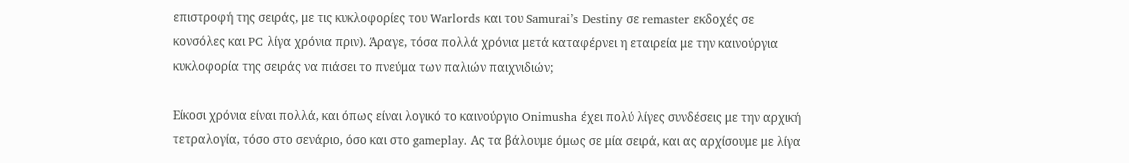επιστροφή της σειράς, με τις κυκλοφορίες του Warlords και του Samurai’s Destiny σε remaster εκδοχές σε κονσόλες και PC λίγα χρόνια πριν). Άραγε, τόσα πολλά χρόνια μετά καταφέρνει η εταιρεία με την καινούργια κυκλοφορία της σειράς να πιάσει το πνεύμα των παλιών παιχνιδιών;

Είκοσι χρόνια είναι πολλά, και όπως είναι λογικό το καινούργιο Onimusha έχει πολύ λίγες συνδέσεις με την αρχική τετραλογία, τόσο στο σενάριο, όσο και στο gameplay. Ας τα βάλουμε όμως σε μία σειρά, και ας αρχίσουμε με λίγα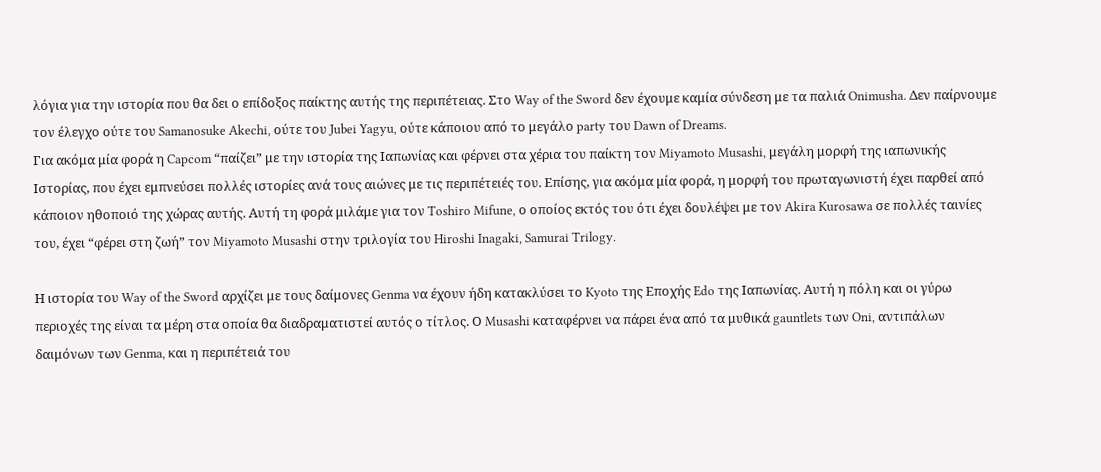λόγια για την ιστορία που θα δει ο επίδοξος παίκτης αυτής της περιπέτειας. Στο Way of the Sword δεν έχουμε καμία σύνδεση με τα παλιά Onimusha. Δεν παίρνουμε τον έλεγχο ούτε του Samanosuke Akechi, ούτε του Jubei Yagyu, ούτε κάποιου από το μεγάλο party του Dawn of Dreams.
Για ακόμα μία φορά η Capcom “παίζει” με την ιστορία της Ιαπωνίας και φέρνει στα χέρια του παίκτη τον Miyamoto Musashi, μεγάλη μορφή της ιαπωνικής Ιστορίας, που έχει εμπνεύσει πολλές ιστορίες ανά τους αιώνες με τις περιπέτειές του. Επίσης, για ακόμα μία φορά, η μορφή του πρωταγωνιστή έχει παρθεί από κάποιον ηθοποιό της χώρας αυτής. Αυτή τη φορά μιλάμε για τον Toshiro Mifune, ο οποίος εκτός του ότι έχει δουλέψει με τον Akira Kurosawa σε πολλές ταινίες του, έχει “φέρει στη ζωή” τον Miyamoto Musashi στην τριλογία του Hiroshi Inagaki, Samurai Trilogy.

Η ιστορία του Way of the Sword αρχίζει με τους δαίμονες Genma να έχουν ήδη κατακλύσει το Kyoto της Εποχής Edo της Ιαπωνίας. Αυτή η πόλη και οι γύρω περιοχές της είναι τα μέρη στα οποία θα διαδραματιστεί αυτός ο τίτλος. Ο Musashi καταφέρνει να πάρει ένα από τα μυθικά gauntlets των Oni, αντιπάλων δαιμόνων των Genma, και η περιπέτειά του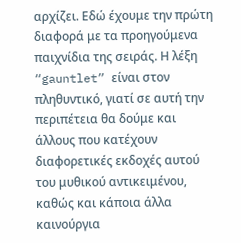αρχίζει. Εδώ έχουμε την πρώτη διαφορά με τα προηγούμενα παιχνίδια της σειράς. Η λέξη “gauntlet” είναι στον πληθυντικό, γιατί σε αυτή την περιπέτεια θα δούμε και άλλους που κατέχουν διαφορετικές εκδοχές αυτού του μυθικού αντικειμένου, καθώς και κάποια άλλα καινούργια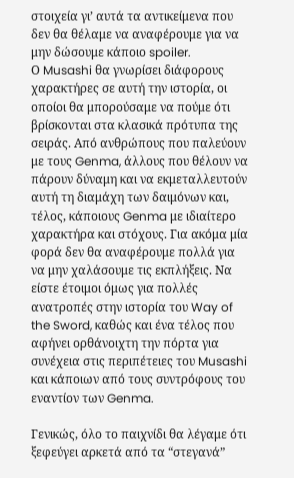στοιχεία γι’ αυτά τα αντικείμενα που δεν θα θέλαμε να αναφέρουμε για να μην δώσουμε κάποιο spoiler.
Ο Musashi θα γνωρίσει διάφορους χαρακτήρες σε αυτή την ιστορία, οι οποίοι θα μπορούσαμε να πούμε ότι βρίσκονται στα κλασικά πρότυπα της σειράς. Από ανθρώπους που παλεύουν με τους Genma, άλλους που θέλουν να πάρουν δύναμη και να εκμεταλλευτούν αυτή τη διαμάχη των δαιμόνων και, τέλος, κάποιους Genma με ιδιαίτερο χαρακτήρα και στόχους. Για ακόμα μία φορά δεν θα αναφέρουμε πολλά για να μην χαλάσουμε τις εκπλήξεις. Να είστε έτοιμοι όμως για πολλές ανατροπές στην ιστορία του Way of the Sword, καθώς και ένα τέλος που αφήνει ορθάνοιχτη την πόρτα για συνέχεια στις περιπέτειες του Musashi και κάποιων από τους συντρόφους του εναντίον των Genma.

Γενικώς, όλο το παιχνίδι θα λέγαμε ότι ξεφεύγει αρκετά από τα “στεγανά”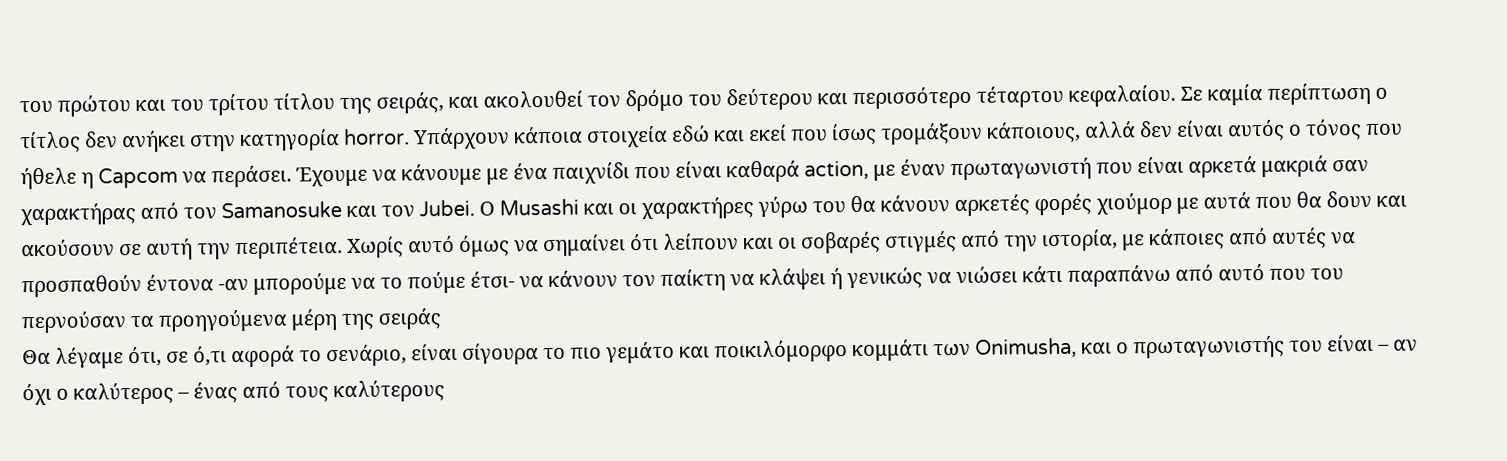του πρώτου και του τρίτου τίτλου της σειράς, και ακολουθεί τον δρόμο του δεύτερου και περισσότερο τέταρτου κεφαλαίου. Σε καμία περίπτωση ο τίτλος δεν ανήκει στην κατηγορία horror. Υπάρχουν κάποια στοιχεία εδώ και εκεί που ίσως τρομάξουν κάποιους, αλλά δεν είναι αυτός ο τόνος που ήθελε η Capcom να περάσει. Έχουμε να κάνουμε με ένα παιχνίδι που είναι καθαρά action, με έναν πρωταγωνιστή που είναι αρκετά μακριά σαν χαρακτήρας από τον Samanosuke και τον Jubei. Ο Musashi και οι χαρακτήρες γύρω του θα κάνουν αρκετές φορές χιούμορ με αυτά που θα δουν και ακούσουν σε αυτή την περιπέτεια. Χωρίς αυτό όμως να σημαίνει ότι λείπουν και οι σοβαρές στιγμές από την ιστορία, με κάποιες από αυτές να προσπαθούν έντονα -αν μπορούμε να το πούμε έτσι- να κάνουν τον παίκτη να κλάψει ή γενικώς να νιώσει κάτι παραπάνω από αυτό που του περνούσαν τα προηγούμενα μέρη της σειράς
Θα λέγαμε ότι, σε ό,τι αφορά το σενάριο, είναι σίγουρα το πιο γεμάτο και ποικιλόμορφο κομμάτι των Onimusha, και ο πρωταγωνιστής του είναι – αν όχι ο καλύτερος – ένας από τους καλύτερους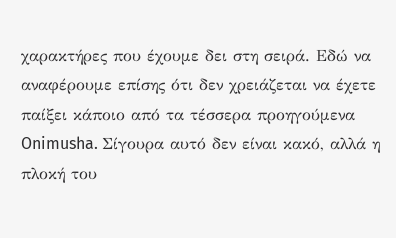χαρακτήρες που έχουμε δει στη σειρά. Εδώ να αναφέρουμε επίσης ότι δεν χρειάζεται να έχετε παίξει κάποιο από τα τέσσερα προηγούμενα Onimusha. Σίγουρα αυτό δεν είναι κακό, αλλά η πλοκή του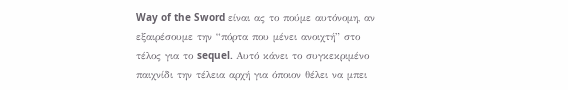Way of the Sword είναι ας το πούμε αυτόνομη, αν εξαιρέσουμε την “πόρτα που μένει ανοιχτή” στο τέλος για το sequel. Αυτό κάνει το συγκεκριμένο παιχνίδι την τέλεια αρχή για όποιον θέλει να μπει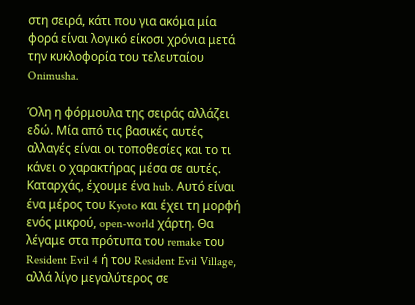στη σειρά, κάτι που για ακόμα μία φορά είναι λογικό είκοσι χρόνια μετά την κυκλοφορία του τελευταίου Onimusha.

Όλη η φόρμουλα της σειράς αλλάζει εδώ. Μία από τις βασικές αυτές αλλαγές είναι οι τοποθεσίες και το τι κάνει ο χαρακτήρας μέσα σε αυτές. Καταρχάς, έχουμε ένα hub. Αυτό είναι ένα μέρος του Kyoto και έχει τη μορφή ενός μικρού, open-world χάρτη. Θα λέγαμε στα πρότυπα του remake του Resident Evil 4 ή του Resident Evil Village, αλλά λίγο μεγαλύτερος σε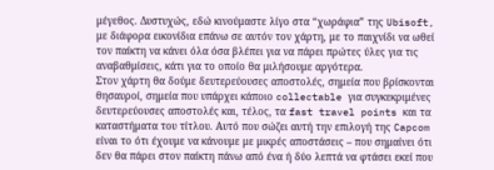μέγεθος. Δυστυχώς, εδώ κινούμαστε λίγο στα “χωράφια” της Ubisoft, με διάφορα εικονίδια επάνω σε αυτόν τον χάρτη, με το παιχνίδι να ωθεί τον παίκτη να κάνει όλα όσα βλέπει για να πάρει πρώτες ύλες για τις αναβαθμίσεις, κάτι για το οποίο θα μιλήσουμε αργότερα.
Στον χάρτη θα δούμε δευτερεύουσες αποστολές, σημεία που βρίσκονται θησαυροί, σημεία που υπάρχει κάποιο collectable για συγκεκριμένες δευτερεύουσες αποστολές και, τέλος, τα fast travel points και τα καταστήματα του τίτλου. Αυτό που σώζει αυτή την επιλογή της Capcom είναι το ότι έχουμε να κάνουμε με μικρές αποστάσεις – που σημαίνει ότι δεν θα πάρει στον παίκτη πάνω από ένα ή δύο λεπτά να φτάσει εκεί που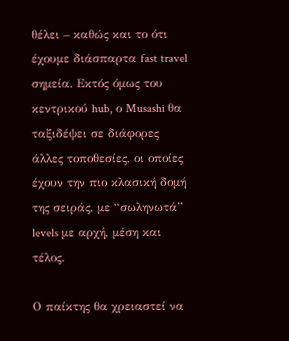θέλει – καθώς και το ότι έχουμε διάσπαρτα fast travel σημεία. Εκτός όμως του κεντρικού hub, ο Musashi θα ταξιδέψει σε διάφορες άλλες τοποθεσίες, οι οποίες έχουν την πιο κλασική δομή της σειράς, με “σωληνωτά” levels με αρχή, μέση και τέλος.

Ο παίκτης θα χρειαστεί να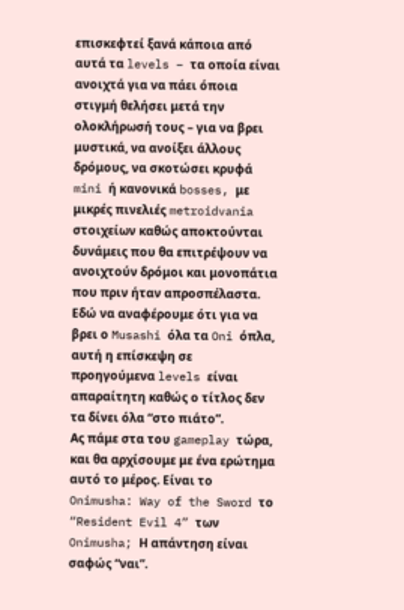επισκεφτεί ξανά κάποια από αυτά τα levels – τα οποία είναι ανοιχτά για να πάει όποια στιγμή θελήσει μετά την ολοκλήρωσή τους – για να βρει μυστικά, να ανοίξει άλλους δρόμους, να σκοτώσει κρυφά mini ή κανονικά bosses, με μικρές πινελιές metroidvania στοιχείων καθώς αποκτούνται δυνάμεις που θα επιτρέψουν να ανοιχτούν δρόμοι και μονοπάτια που πριν ήταν απροσπέλαστα. Εδώ να αναφέρουμε ότι για να βρει ο Musashi όλα τα Oni όπλα, αυτή η επίσκεψη σε προηγούμενα levels είναι απαραίτητη καθώς ο τίτλος δεν τα δίνει όλα “στο πιάτο”.
Ας πάμε στα του gameplay τώρα, και θα αρχίσουμε με ένα ερώτημα αυτό το μέρος. Είναι το Onimusha: Way of the Sword το “Resident Evil 4” των Onimusha; Η απάντηση είναι σαφώς “ναι”.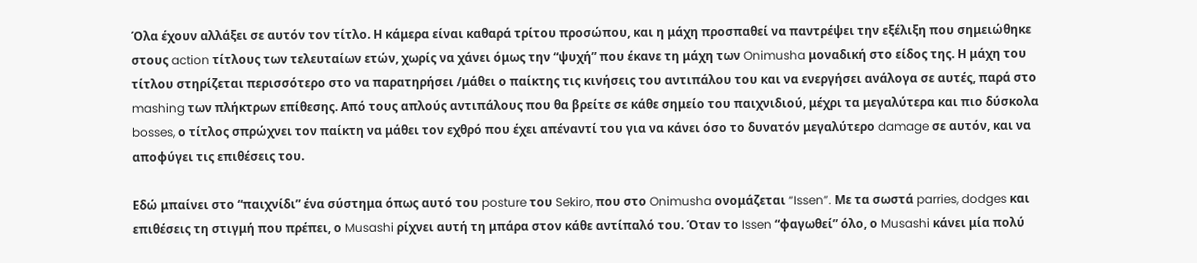Όλα έχουν αλλάξει σε αυτόν τον τίτλο. Η κάμερα είναι καθαρά τρίτου προσώπου, και η μάχη προσπαθεί να παντρέψει την εξέλιξη που σημειώθηκε στους action τίτλους των τελευταίων ετών, χωρίς να χάνει όμως την “ψυχή” που έκανε τη μάχη των Onimusha μοναδική στο είδος της. Η μάχη του τίτλου στηρίζεται περισσότερο στο να παρατηρήσει /μάθει ο παίκτης τις κινήσεις του αντιπάλου του και να ενεργήσει ανάλογα σε αυτές, παρά στο mashing των πλήκτρων επίθεσης. Από τους απλούς αντιπάλους που θα βρείτε σε κάθε σημείο του παιχνιδιού, μέχρι τα μεγαλύτερα και πιο δύσκολα bosses, ο τίτλος σπρώχνει τον παίκτη να μάθει τον εχθρό που έχει απέναντί του για να κάνει όσο το δυνατόν μεγαλύτερο damage σε αυτόν, και να αποφύγει τις επιθέσεις του.

Εδώ μπαίνει στο “παιχνίδι” ένα σύστημα όπως αυτό του posture του Sekiro, που στο Onimusha ονομάζεται “Issen”. Με τα σωστά parries, dodges και επιθέσεις τη στιγμή που πρέπει, ο Musashi ρίχνει αυτή τη μπάρα στον κάθε αντίπαλό του. Όταν το Issen “φαγωθεί” όλο, ο Musashi κάνει μία πολύ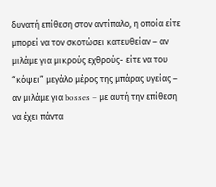δυνατή επίθεση στον αντίπαλο, η οποία είτε μπορεί να τον σκοτώσει κατευθείαν – αν μιλάμε για μικρούς εχθρούς- είτε να του “κόψει” μεγάλο μέρος της μπάρας υγείας – αν μιλάμε για bosses – με αυτή την επίθεση να έχει πάντα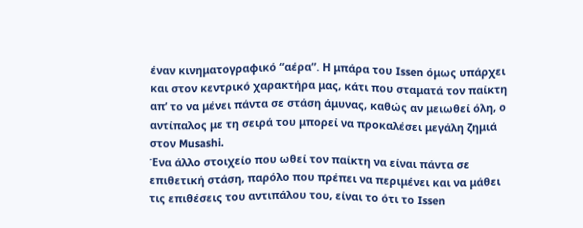έναν κινηματογραφικό “αέρα”. Η μπάρα του Issen όμως υπάρχει και στον κεντρικό χαρακτήρα μας, κάτι που σταματά τον παίκτη απ’ το να μένει πάντα σε στάση άμυνας, καθώς αν μειωθεί όλη, ο αντίπαλος με τη σειρά του μπορεί να προκαλέσει μεγάλη ζημιά στον Musashi.
Ένα άλλο στοιχείο που ωθεί τον παίκτη να είναι πάντα σε επιθετική στάση, παρόλο που πρέπει να περιμένει και να μάθει τις επιθέσεις του αντιπάλου του, είναι το ότι το Issen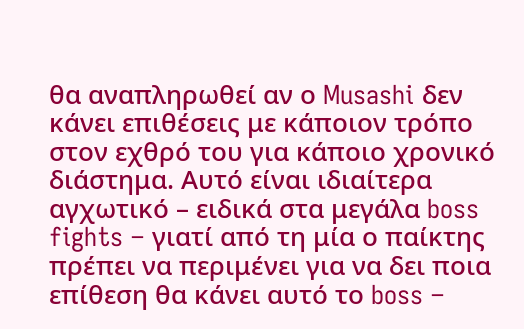θα αναπληρωθεί αν ο Musashi δεν κάνει επιθέσεις με κάποιον τρόπο στον εχθρό του για κάποιο χρονικό διάστημα. Αυτό είναι ιδιαίτερα αγχωτικό – ειδικά στα μεγάλα boss fights – γιατί από τη μία ο παίκτης πρέπει να περιμένει για να δει ποια επίθεση θα κάνει αυτό το boss –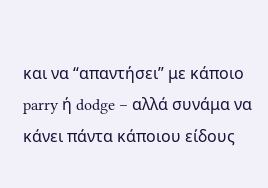και να “απαντήσει” με κάποιο parry ή dodge – αλλά συνάμα να κάνει πάντα κάποιου είδους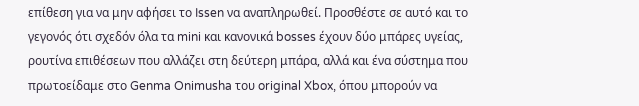επίθεση για να μην αφήσει το Issen να αναπληρωθεί. Προσθέστε σε αυτό και το γεγονός ότι σχεδόν όλα τα mini και κανονικά bosses έχουν δύο μπάρες υγείας, ρουτίνα επιθέσεων που αλλάζει στη δεύτερη μπάρα, αλλά και ένα σύστημα που πρωτοείδαμε στο Genma Onimusha του original Xbox, όπου μπορούν να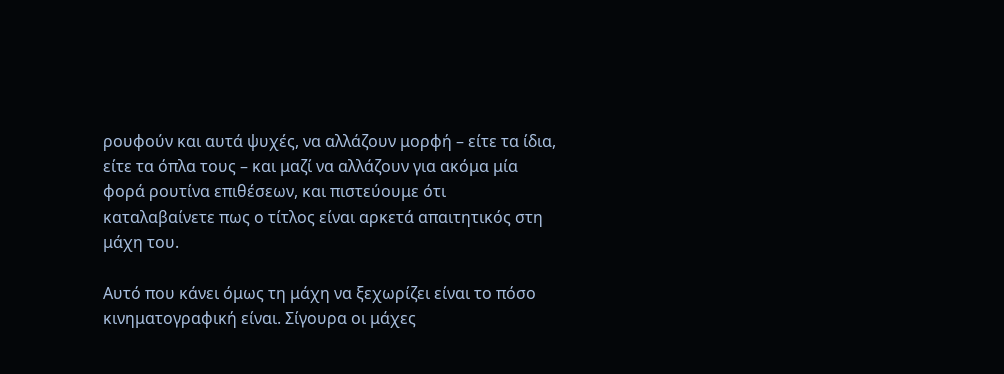ρουφούν και αυτά ψυχές, να αλλάζουν μορφή – είτε τα ίδια, είτε τα όπλα τους – και μαζί να αλλάζουν για ακόμα μία φορά ρουτίνα επιθέσεων, και πιστεύουμε ότι καταλαβαίνετε πως ο τίτλος είναι αρκετά απαιτητικός στη μάχη του.

Αυτό που κάνει όμως τη μάχη να ξεχωρίζει είναι το πόσο κινηματογραφική είναι. Σίγουρα οι μάχες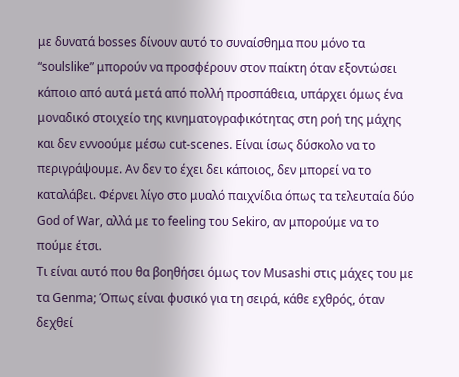με δυνατά bosses δίνουν αυτό το συναίσθημα που μόνο τα “soulslike” μπορούν να προσφέρουν στον παίκτη όταν εξοντώσει κάποιο από αυτά μετά από πολλή προσπάθεια, υπάρχει όμως ένα μοναδικό στοιχείο της κινηματογραφικότητας στη ροή της μάχης και δεν εννοούμε μέσω cut-scenes. Είναι ίσως δύσκολο να το περιγράψουμε. Αν δεν το έχει δει κάποιος, δεν μπορεί να το καταλάβει. Φέρνει λίγο στο μυαλό παιχνίδια όπως τα τελευταία δύο God of War, αλλά με το feeling του Sekiro, αν μπορούμε να το πούμε έτσι.
Τι είναι αυτό που θα βοηθήσει όμως τον Musashi στις μάχες του με τα Genma; Όπως είναι φυσικό για τη σειρά, κάθε εχθρός, όταν δεχθεί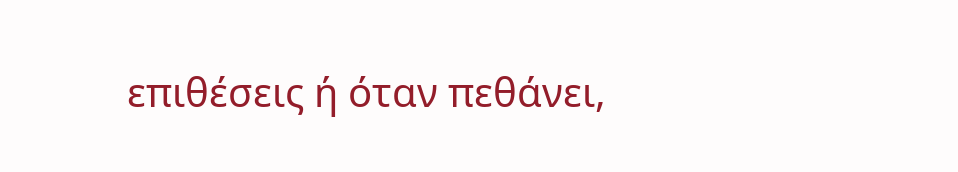επιθέσεις ή όταν πεθάνει,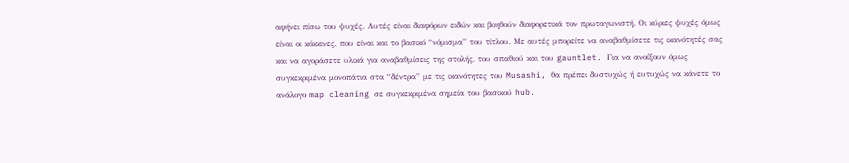αφήνει πίσω του ψυχές. Αυτές είναι διαφόρων ειδών και βοηθούν διαφορετικά τον πρωταγωνιστή. Οι κύριες ψυχές όμως είναι οι κόκκινες, που είναι και το βασικό “νόμισμα” του τίτλου. Με αυτές μπορείτε να αναβαθμίσετε τις ικανότητές σας και να αγοράσετε υλικά για αναβαθμίσεις της στολής, του σπαθιού και του gauntlet. Για να ανοίξουν όμως συγκεκριμένα μονοπάτια στα “δέντρα” με τις ικανότητες του Musashi, θα πρέπει δυστυχώς ή ευτυχώς να κάνετε το ανάλογο map cleaning σε συγκεκριμένα σημεία του βασικού hub.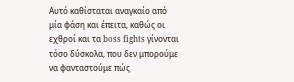Αυτό καθίσταται αναγκαίο από μία φάση και έπειτα, καθώς οι εχθροί και τα boss fights γίνονται τόσο δύσκολα, που δεν μπορούμε να φανταστούμε πώς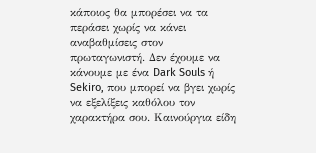κάποιος θα μπορέσει να τα περάσει χωρίς να κάνει αναβαθμίσεις στον πρωταγωνιστή. Δεν έχουμε να κάνουμε με ένα Dark Souls ή Sekiro, που μπορεί να βγει χωρίς να εξελίξεις καθόλου τον χαρακτήρα σου. Καινούργια είδη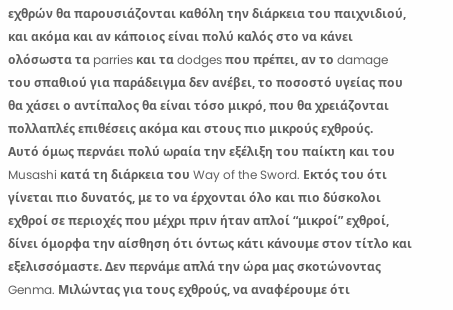εχθρών θα παρουσιάζονται καθόλη την διάρκεια του παιχνιδιού, και ακόμα και αν κάποιος είναι πολύ καλός στο να κάνει ολόσωστα τα parries και τα dodges που πρέπει, αν το damage του σπαθιού για παράδειγμα δεν ανέβει, το ποσοστό υγείας που θα χάσει ο αντίπαλος θα είναι τόσο μικρό, που θα χρειάζονται πολλαπλές επιθέσεις ακόμα και στους πιο μικρούς εχθρούς.
Αυτό όμως περνάει πολύ ωραία την εξέλιξη του παίκτη και του Musashi κατά τη διάρκεια του Way of the Sword. Εκτός του ότι γίνεται πιο δυνατός, με το να έρχονται όλο και πιο δύσκολοι εχθροί σε περιοχές που μέχρι πριν ήταν απλοί “μικροί” εχθροί, δίνει όμορφα την αίσθηση ότι όντως κάτι κάνουμε στον τίτλο και εξελισσόμαστε. Δεν περνάμε απλά την ώρα μας σκοτώνοντας Genma. Μιλώντας για τους εχθρούς, να αναφέρουμε ότι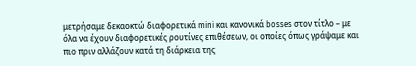μετρήσαμε δεκαοκτώ διαφορετικά mini και κανονικά bosses στον τίτλο – με όλα να έχουν διαφορετικές ρουτίνες επιθέσεων, οι οποίες όπως γράψαμε και πιο πριν αλλάζουν κατά τη διάρκεια της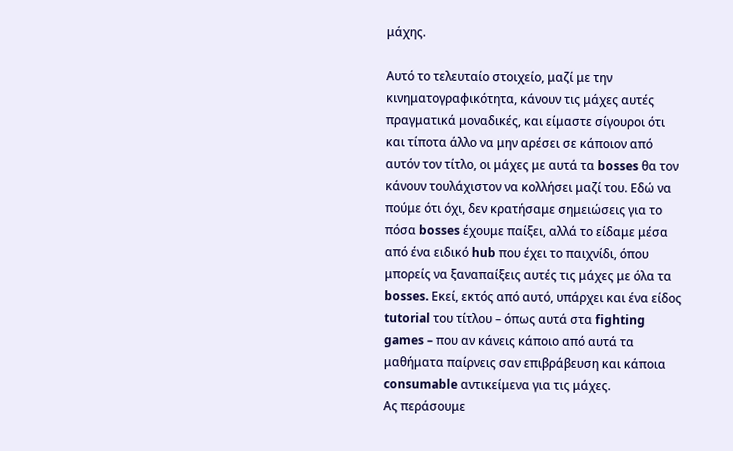μάχης.

Αυτό το τελευταίο στοιχείο, μαζί με την κινηματογραφικότητα, κάνουν τις μάχες αυτές πραγματικά μοναδικές, και είμαστε σίγουροι ότι και τίποτα άλλο να μην αρέσει σε κάποιον από αυτόν τον τίτλο, οι μάχες με αυτά τα bosses θα τον κάνουν τουλάχιστον να κολλήσει μαζί του. Εδώ να πούμε ότι όχι, δεν κρατήσαμε σημειώσεις για το πόσα bosses έχουμε παίξει, αλλά το είδαμε μέσα από ένα ειδικό hub που έχει το παιχνίδι, όπου μπορείς να ξαναπαίξεις αυτές τις μάχες με όλα τα bosses. Εκεί, εκτός από αυτό, υπάρχει και ένα είδος tutorial του τίτλου – όπως αυτά στα fighting games – που αν κάνεις κάποιο από αυτά τα μαθήματα παίρνεις σαν επιβράβευση και κάποια consumable αντικείμενα για τις μάχες.
Ας περάσουμε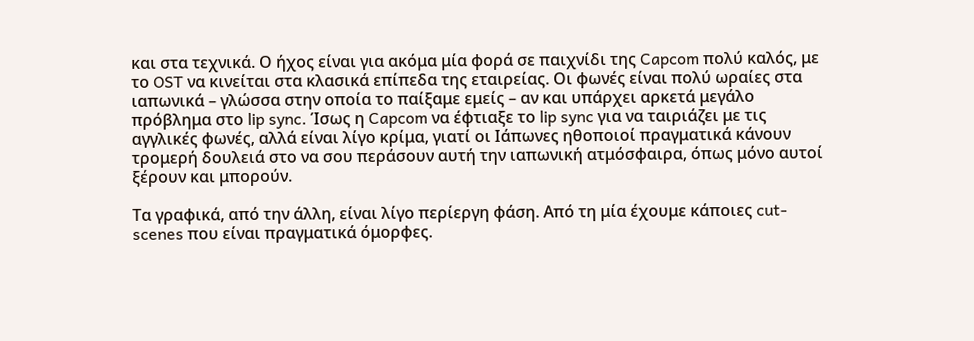και στα τεχνικά. Ο ήχος είναι για ακόμα μία φορά σε παιχνίδι της Capcom πολύ καλός, με το OST να κινείται στα κλασικά επίπεδα της εταιρείας. Οι φωνές είναι πολύ ωραίες στα ιαπωνικά – γλώσσα στην οποία το παίξαμε εμείς – αν και υπάρχει αρκετά μεγάλο πρόβλημα στο lip sync. Ίσως η Capcom να έφτιαξε το lip sync για να ταιριάζει με τις αγγλικές φωνές, αλλά είναι λίγο κρίμα, γιατί οι Ιάπωνες ηθοποιοί πραγματικά κάνουν τρομερή δουλειά στο να σου περάσουν αυτή την ιαπωνική ατμόσφαιρα, όπως μόνο αυτοί ξέρουν και μπορούν.

Τα γραφικά, από την άλλη, είναι λίγο περίεργη φάση. Από τη μία έχουμε κάποιες cut-scenes που είναι πραγματικά όμορφες.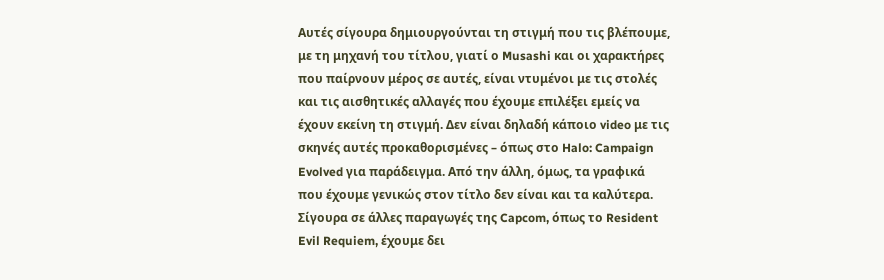Αυτές σίγουρα δημιουργούνται τη στιγμή που τις βλέπουμε, με τη μηχανή του τίτλου, γιατί ο Musashi και οι χαρακτήρες που παίρνουν μέρος σε αυτές, είναι ντυμένοι με τις στολές και τις αισθητικές αλλαγές που έχουμε επιλέξει εμείς να έχουν εκείνη τη στιγμή. Δεν είναι δηλαδή κάποιο video με τις σκηνές αυτές προκαθορισμένες – όπως στο Halo: Campaign Evolved για παράδειγμα. Από την άλλη, όμως, τα γραφικά που έχουμε γενικώς στον τίτλο δεν είναι και τα καλύτερα. Σίγουρα σε άλλες παραγωγές της Capcom, όπως το Resident Evil Requiem, έχουμε δει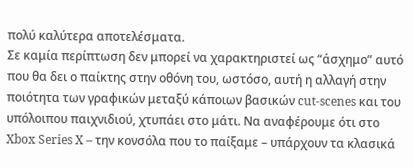πολύ καλύτερα αποτελέσματα.
Σε καμία περίπτωση δεν μπορεί να χαρακτηριστεί ως “άσχημο” αυτό που θα δει ο παίκτης στην οθόνη του, ωστόσο, αυτή η αλλαγή στην ποιότητα των γραφικών μεταξύ κάποιων βασικών cut-scenes και του υπόλοιπου παιχνιδιού, χτυπάει στο μάτι. Να αναφέρουμε ότι στο Xbox Series X – την κονσόλα που το παίξαμε – υπάρχουν τα κλασικά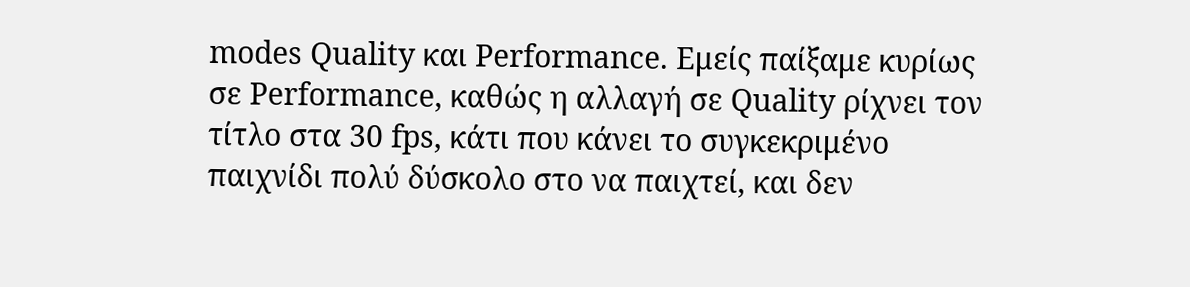modes Quality και Performance. Εμείς παίξαμε κυρίως σε Performance, καθώς η αλλαγή σε Quality ρίχνει τον τίτλο στα 30 fps, κάτι που κάνει το συγκεκριμένο παιχνίδι πολύ δύσκολο στο να παιχτεί, και δεν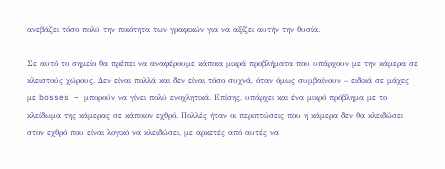ανεβάζει τόσο πολύ την ποιότητα των γραφικών για να αξίζει αυτήν την θυσία.

Σε αυτό το σημείο θα πρέπει να αναφέρουμε κάποια μικρά προβλήματα που υπάρχουν με την κάμερα σε κλειστούς χώρους. Δεν είναι πολλά και δεν είναι τόσο συχνά, όταν όμως συμβαίνουν – ειδικά σε μάχες με bosses – μπορούν να γίνει πολύ ενοχλητικά. Επίσης, υπάρχει και ένα μικρό πρόβλημα με το κλείδωμα της κάμερας σε κάποιον εχθρό. Πολλές ήταν οι περιπτώσεις που η κάμερα δεν θα κλειδώσει στον εχθρό που είναι λογικό να κλειδώσει, με αρκετές από αυτές να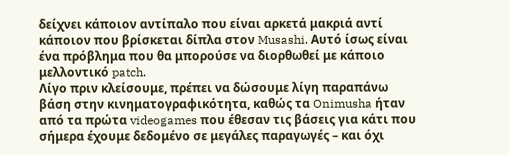δείχνει κάποιον αντίπαλο που είναι αρκετά μακριά αντί κάποιον που βρίσκεται δίπλα στον Musashi. Αυτό ίσως είναι ένα πρόβλημα που θα μπορούσε να διορθωθεί με κάποιο μελλοντικό patch.
Λίγο πριν κλείσουμε, πρέπει να δώσουμε λίγη παραπάνω βάση στην κινηματογραφικότητα, καθώς τα Onimusha ήταν από τα πρώτα videogames που έθεσαν τις βάσεις για κάτι που σήμερα έχουμε δεδομένο σε μεγάλες παραγωγές – και όχι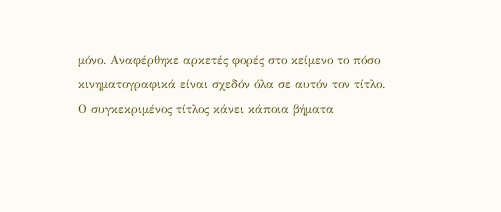μόνο. Αναφέρθηκε αρκετές φορές στο κείμενο το πόσο κινηματογραφικά είναι σχεδόν όλα σε αυτόν τον τίτλο. Ο συγκεκριμένος τίτλος κάνει κάποια βήματα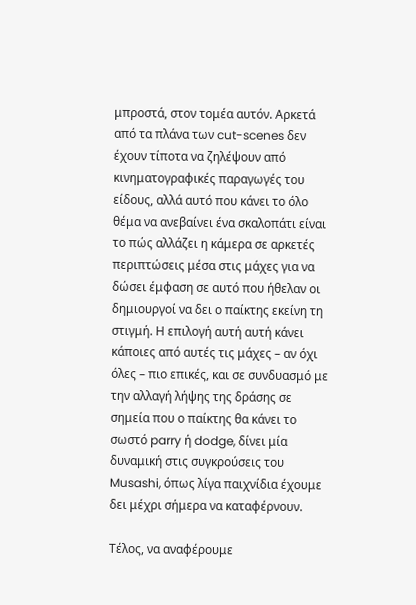μπροστά, στον τομέα αυτόν. Αρκετά από τα πλάνα των cut-scenes δεν έχουν τίποτα να ζηλέψουν από κινηματογραφικές παραγωγές του είδους, αλλά αυτό που κάνει το όλο θέμα να ανεβαίνει ένα σκαλοπάτι είναι το πώς αλλάζει η κάμερα σε αρκετές περιπτώσεις μέσα στις μάχες για να δώσει έμφαση σε αυτό που ήθελαν οι δημιουργοί να δει ο παίκτης εκείνη τη στιγμή. Η επιλογή αυτή αυτή κάνει κάποιες από αυτές τις μάχες – αν όχι όλες – πιο επικές, και σε συνδυασμό με την αλλαγή λήψης της δράσης σε σημεία που ο παίκτης θα κάνει το σωστό parry ή dodge, δίνει μία δυναμική στις συγκρούσεις του Musashi, όπως λίγα παιχνίδια έχουμε δει μέχρι σήμερα να καταφέρνουν.

Τέλος, να αναφέρουμε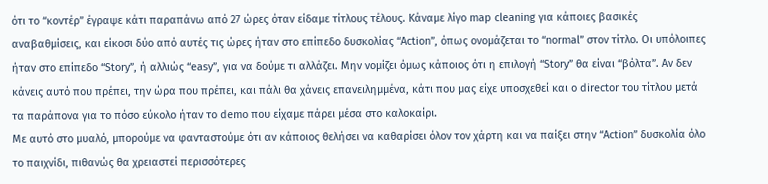ότι το “κοντέρ” έγραψε κάτι παραπάνω από 27 ώρες όταν είδαμε τίτλους τέλους. Κάναμε λίγο map cleaning για κάποιες βασικές αναβαθμίσεις, και είκοσι δύο από αυτές τις ώρες ήταν στο επίπεδο δυσκολίας “Action”, όπως ονομάζεται το “normal” στον τίτλο. Οι υπόλοιπες ήταν στο επίπεδο “Story”, ή αλλιώς “easy”, για να δούμε τι αλλάζει. Μην νομίζει όμως κάποιος ότι η επιλογή “Story” θα είναι “βόλτα”. Αν δεν κάνεις αυτό που πρέπει, την ώρα που πρέπει, και πάλι θα χάνεις επανειλημμένα, κάτι που μας είχε υποσχεθεί και ο director του τίτλου μετά τα παράπονα για το πόσο εύκολο ήταν το demo που είχαμε πάρει μέσα στο καλοκαίρι.
Με αυτό στο μυαλό, μπορούμε να φανταστούμε ότι αν κάποιος θελήσει να καθαρίσει όλον τον χάρτη και να παίξει στην “Action” δυσκολία όλο το παιχνίδι, πιθανώς θα χρειαστεί περισσότερες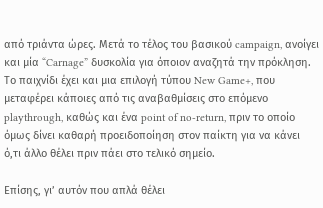από τριάντα ώρες. Μετά το τέλος του βασικού campaign, ανοίγει και μία “Carnage” δυσκολία για όποιον αναζητά την πρόκληση. Το παιχνίδι έχει και μια επιλογή τύπου New Game+, που μεταφέρει κάποιες από τις αναβαθμίσεις στο επόμενο playthrough, καθώς και ένα point of no-return, πριν το οποίο όμως δίνει καθαρή προειδοποίηση στον παίκτη για να κάνει ό,τι άλλο θέλει πριν πάει στο τελικό σημείο.

Επίσης, γι’ αυτόν που απλά θέλει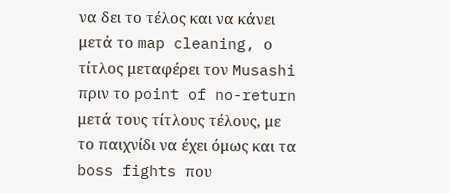να δει το τέλος και να κάνει μετά το map cleaning, ο τίτλος μεταφέρει τον Musashi πριν το point of no-return μετά τους τίτλους τέλους, με το παιχνίδι να έχει όμως και τα boss fights που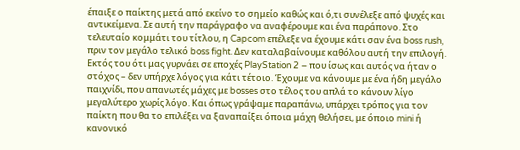έπαιξε ο παίκτης μετά από εκείνο το σημείο καθώς και ό,τι συνέλεξε από ψυχές και αντικείμενα. Σε αυτή την παράγραφο να αναφέρουμε και ένα παράπονο. Στο τελευταίο κομμάτι του τίτλου, η Capcom επέλεξε να έχουμε κάτι σαν ένα boss rush, πριν τον μεγάλο τελικό boss fight. Δεν καταλαβαίνουμε καθόλου αυτή την επιλογή. Εκτός του ότι μας γυρνάει σε εποχές PlayStation 2 – που ίσως και αυτός να ήταν ο στόχος – δεν υπήρχε λόγος για κάτι τέτοιο. Έχουμε να κάνουμε με ένα ήδη μεγάλο παιχνίδι, που απανωτές μάχες με bosses στο τέλος του απλά το κάνουν λίγο μεγαλύτερο χωρίς λόγο. Και όπως γράψαμε παραπάνω, υπάρχει τρόπος για τον παίκτη που θα το επιλέξει να ξαναπαίξει όποια μάχη θελήσει, με όποιο mini ή κανονικό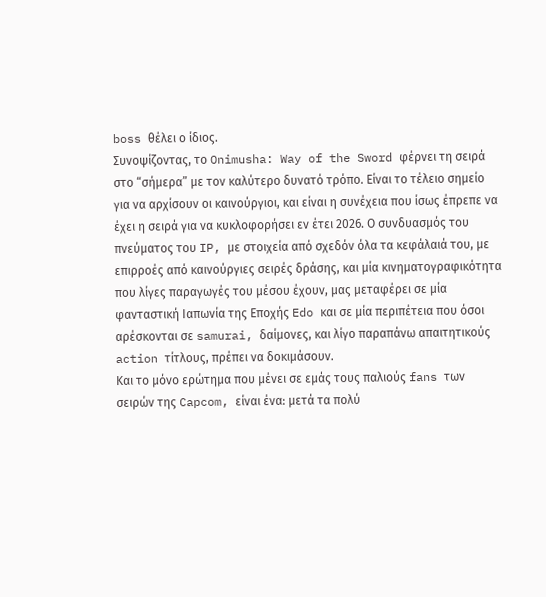boss θέλει ο ίδιος.
Συνοψίζοντας, το Onimusha: Way of the Sword φέρνει τη σειρά στο “σήμερα” με τον καλύτερο δυνατό τρόπο. Είναι το τέλειο σημείο για να αρχίσουν οι καινούργιοι, και είναι η συνέχεια που ίσως έπρεπε να έχει η σειρά για να κυκλοφορήσει εν έτει 2026. Ο συνδυασμός του πνεύματος του IP, με στοιχεία από σχεδόν όλα τα κεφάλαιά του, με επιρροές από καινούργιες σειρές δράσης, και μία κινηματογραφικότητα που λίγες παραγωγές του μέσου έχουν, μας μεταφέρει σε μία φανταστική Ιαπωνία της Εποχής Edo και σε μία περιπέτεια που όσοι αρέσκονται σε samurai, δαίμονες, και λίγο παραπάνω απαιτητικούς action τίτλους, πρέπει να δοκιμάσουν.
Και το μόνο ερώτημα που μένει σε εμάς τους παλιούς fans των σειρών της Capcom, είναι ένα: μετά τα πολύ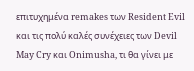επιτυχημένα remakes των Resident Evil και τις πολύ καλές συνέχειες των Devil May Cry και Onimusha, τι θα γίνει με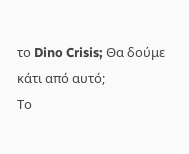το Dino Crisis; Θα δούμε κάτι από αυτό;
Το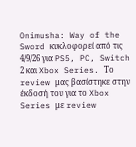Onimusha: Way of the Sword κυκλοφορεί από τις 4/9/26 για PS5, PC, Switch 2 και Xbox Series. Το review μας βασίστηκε στην έκδοσή του για το Xbox Series με review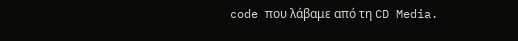code που λάβαμε από τη CD Media.